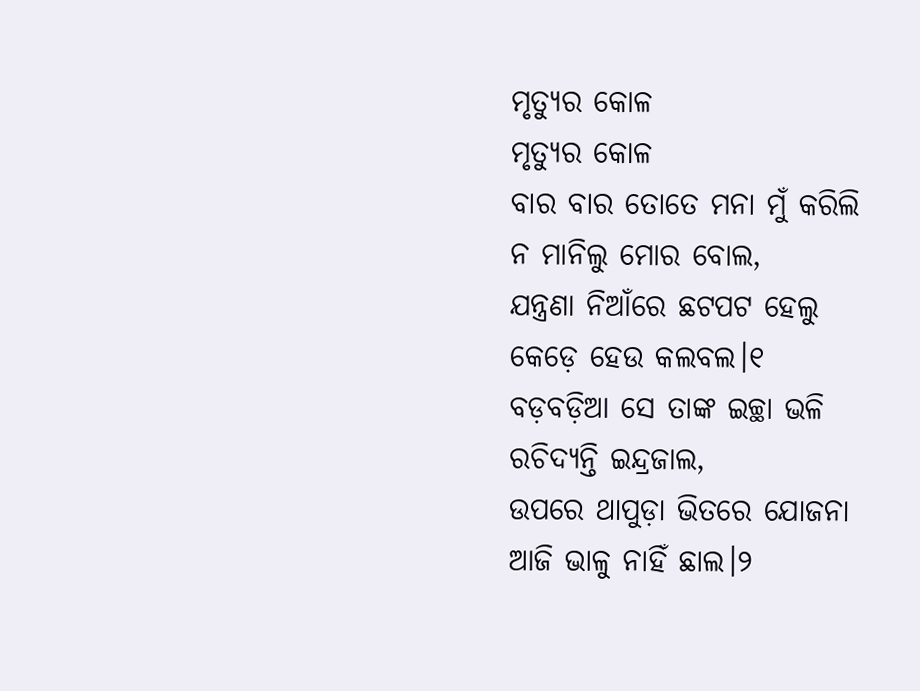ମୃତ୍ୟୁର କୋଳ
ମୃତ୍ୟୁର କୋଳ
ବାର ବାର ତୋତେ ମନା ମୁଁ କରିଲି
ନ ମାନିଲୁ ମୋର ବୋଲ,
ଯନ୍ତ୍ରଣା ନିଆଁରେ ଛଟପଟ ହେଲୁ
କେଡ଼େ ହେଉ କଲବଲ।୧
ବଡ଼ବଡ଼ିଆ ସେ ତାଙ୍କ ଇଚ୍ଛା ଭଳି
ରଚିଦ୍ୟନ୍ତି ଇନ୍ଦ୍ରଜାଲ,
ଉପରେ ଥାପୁଡ଼ା ଭିତରେ ଯୋଜନା
ଆଜି ଭାଳୁ ନାହିଁ ଛାଲ।୨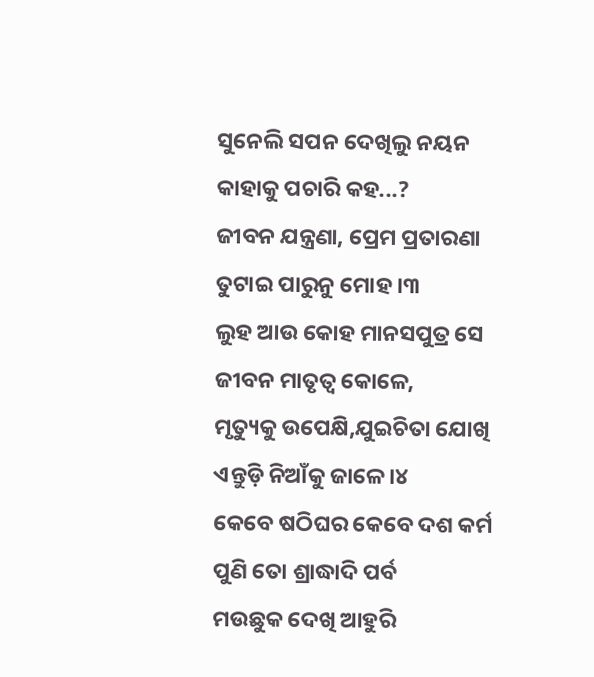ସୁନେଲି ସପନ ଦେଖିଲୁ ନୟନ
କାହାକୁ ପଚାରି କହ...?
ଜୀବନ ଯନ୍ତ୍ରଣା, ପ୍ରେମ ପ୍ରତାରଣା
ତୁଟାଇ ପାରୁନୁ ମୋହ ।୩
ଲୁହ ଆଉ କୋହ ମାନସପୁତ୍ର ସେ
ଜୀବନ ମାତୃତ୍ଵ କୋଳେ,
ମୃତ୍ୟୁକୁ ଉପେକ୍ଷି,ଯୁଇଚିତା ଯୋଖି
ଏନ୍ତୁଡ଼ି ନିଆଁକୁ ଜାଳେ।୪
କେବେ ଷଠିଘର କେବେ ଦଶ କର୍ମ
ପୁଣି ତୋ ଶ୍ରାଦ୍ଧାଦି ପର୍ବ
ମଉଛୁକ ଦେଖି ଆହୁରି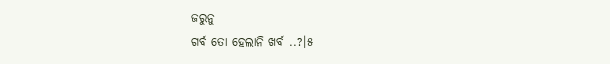ଜରୁନୁ
ଗର୍ବ ତୋ ହେଲାନି ଖର୍ବ ..?।୫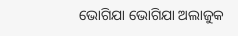ଭୋଗିଯା ଭୋଗିଯା ଅଲାଜୁକ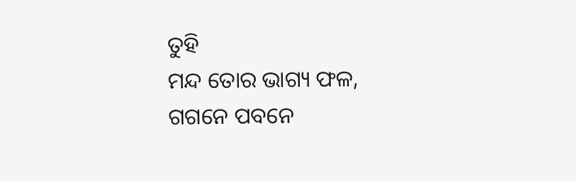ତୁହି
ମନ୍ଦ ତୋର ଭାଗ୍ୟ ଫଳ,
ଗଗନେ ପବନେ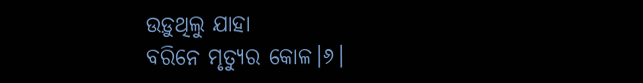ଉଡ଼ୁଥିଲୁ ଯାହା
ବରିନେ ମୃତ୍ୟୁର କୋଳ।୬।